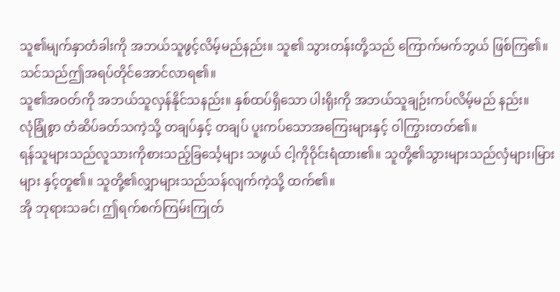သူ၏မျက်နှာတံခါးကို အဘယ်သူဖွင့်လိမ့်မည်နည်း။ သူ၏ သွားတန်းတို့သည် ကြောက်မက်ဘွယ် ဖြစ်ကြ၏။
သင်သည်ဤအရပ်တိုင်အောင်လာရ၏။
သူ၏အဝတ်ကို အဘယ်သူလှန်နိုင်သနည်း။ နှစ်ထပ်ရှိသော ပါးရိုးကို အဘယ်သူချဉ်းကပ်လိမ့်မည် နည်း။
လုံခြုံစွာ တံဆိပ်ခတ်သကဲ့သို့ တချပ်နှင့် တချပ် ပူးကပ်သောအကြေးများနှင့် ဝါကြွားတတ်၏။
ရန်သူများသည်လူသားကိုစားသည့်ခြင်္သေ့များ သဖွယ် ငါ့ကိုဝိုင်းရံထား၏။ သူတို့၏သွားများသည်လှံများ၊မြားများ နှင့်တူ၏။ သူတို့၏လျှာများသည်သန်လျက်ကဲ့သို့ ထက်၏။
အို ဘုရားသခင်၊ ဤရက်စက်ကြမ်းကြုတ်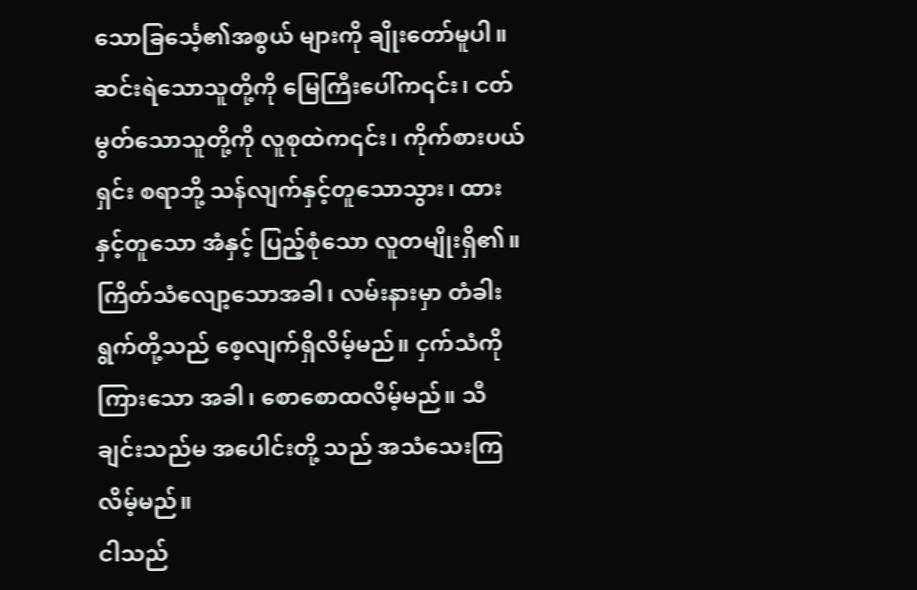သောခြင်္သေ့၏အစွယ် များကို ချိုးတော်မူပါ။
ဆင်းရဲသောသူတို့ကို မြေကြီးပေါ်က၎င်း၊ ငတ်မွတ်သောသူတို့ကို လူစုထဲက၎င်း၊ ကိုက်စားပယ်ရှင်း စရာဘို့ သန်လျက်နှင့်တူသောသွား၊ ထားနှင့်တူသော အံနှင့် ပြည့်စုံသော လူတမျိုးရှိ၏။
ကြိတ်သံလျော့သောအခါ၊ လမ်းနားမှာ တံခါး ရွက်တို့သည် စေ့လျက်ရှိလိမ့်မည်။ ငှက်သံကိုကြားသော အခါ၊ စောစောထလိမ့်မည်။ သီချင်းသည်မ အပေါင်းတို့ သည် အသံသေးကြလိမ့်မည်။
ငါသည်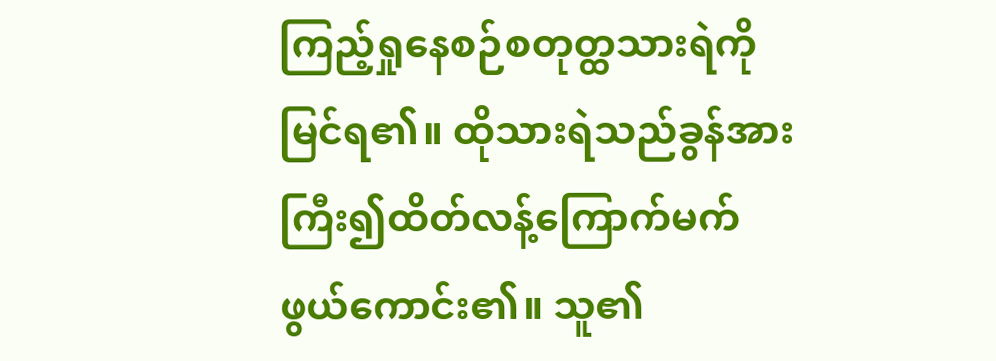ကြည့်ရှုနေစဉ်စတုတ္ထသားရဲကိုမြင်ရ၏။ ထိုသားရဲသည်ခွန်အားကြီး၍ထိတ်လန့်ကြောက်မက်ဖွယ်ကောင်း၏။ သူ၏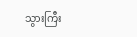သွားကြီး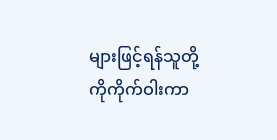များဖြင့်ရန်သူတို့ကိုကိုက်ဝါးကာ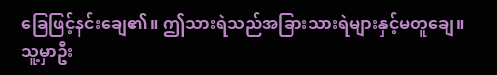ခြေဖြင့်နင်းချေ၏။ ဤသားရဲသည်အခြားသားရဲများနှင့်မတူချေ။ သူ့မှာဦး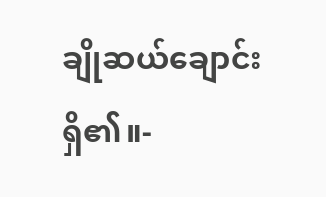ချိုဆယ်ချောင်းရှိ၏။-